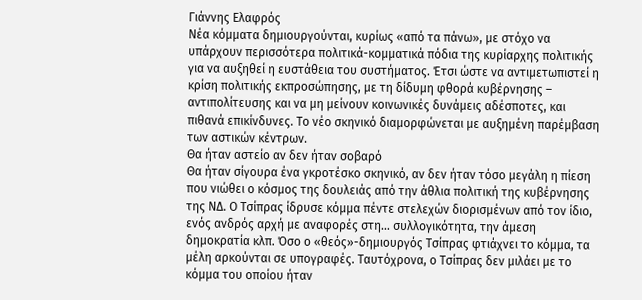Γιάννης Ελαφρός
Νέα κόμματα δημιουργούνται, κυρίως «από τα πάνω», με στόχο να υπάρχουν περισσότερα πολιτικά-κομματικά πόδια της κυρίαρχης πολιτικής για να αυξηθεί η ευστάθεια του συστήματος. Έτσι ώστε να αντιμετωπιστεί η κρίση πολιτικής εκπροσώπησης, με τη δίδυμη φθορά κυβέρνησης – αντιπολίτευσης και να μη μείνουν κοινωνικές δυνάμεις αδέσποτες, και πιθανά επικίνδυνες. Το νέο σκηνικό διαμορφώνεται με αυξημένη παρέμβαση των αστικών κέντρων.
Θα ήταν αστείο αν δεν ήταν σοβαρό
Θα ήταν σίγουρα ένα γκροτέσκο σκηνικό, αν δεν ήταν τόσο μεγάλη η πίεση που νιώθει ο κόσμος της δουλειάς από την άθλια πολιτική της κυβέρνησης της ΝΔ. Ο Τσίπρας ίδρυσε κόμμα πέντε στελεχών διορισμένων από τον ίδιο, ενός ανδρός αρχή με αναφορές στη… συλλογικότητα, την άμεση δημοκρατία κλπ. Όσο ο «θεός»-δημιουργός Τσίπρας φτιάχνει το κόμμα, τα μέλη αρκούνται σε υπογραφές. Ταυτόχρονα, ο Τσίπρας δεν μιλάει με το κόμμα του οποίου ήταν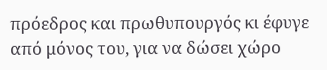πρόεδρος και πρωθυπουργός κι έφυγε από μόνος του, για να δώσει χώρο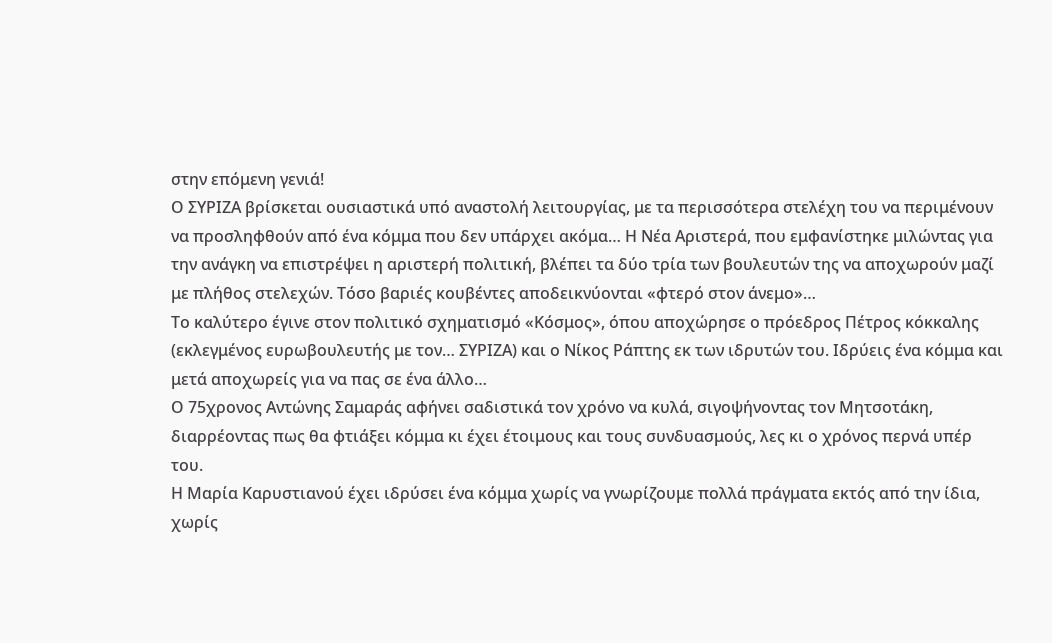στην επόμενη γενιά!
Ο ΣΥΡΙΖΑ βρίσκεται ουσιαστικά υπό αναστολή λειτουργίας, με τα περισσότερα στελέχη του να περιμένουν να προσληφθούν από ένα κόμμα που δεν υπάρχει ακόμα… Η Νέα Αριστερά, που εμφανίστηκε μιλώντας για την ανάγκη να επιστρέψει η αριστερή πολιτική, βλέπει τα δύο τρία των βουλευτών της να αποχωρούν μαζί με πλήθος στελεχών. Τόσο βαριές κουβέντες αποδεικνύονται «φτερό στον άνεμο»…
Το καλύτερο έγινε στον πολιτικό σχηματισμό «Κόσμος», όπου αποχώρησε ο πρόεδρος Πέτρος κόκκαλης (εκλεγμένος ευρωβουλευτής με τον… ΣΥΡΙΖΑ) και ο Νίκος Ράπτης εκ των ιδρυτών του. Ιδρύεις ένα κόμμα και μετά αποχωρείς για να πας σε ένα άλλο…
Ο 75χρονος Αντώνης Σαμαράς αφήνει σαδιστικά τον χρόνο να κυλά, σιγοψήνοντας τον Μητσοτάκη, διαρρέοντας πως θα φτιάξει κόμμα κι έχει έτοιμους και τους συνδυασμούς, λες κι ο χρόνος περνά υπέρ του.
Η Μαρία Καρυστιανού έχει ιδρύσει ένα κόμμα χωρίς να γνωρίζουμε πολλά πράγματα εκτός από την ίδια, χωρίς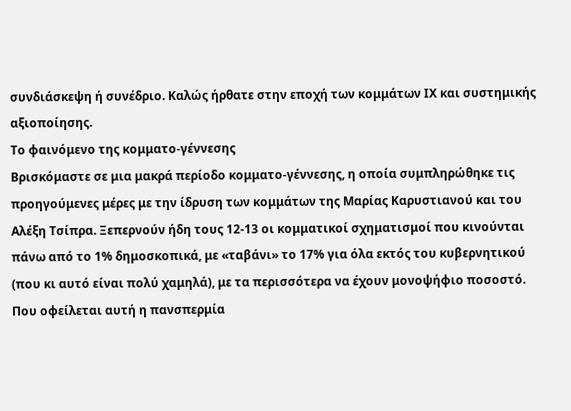συνδιάσκεψη ή συνέδριο. Καλώς ήρθατε στην εποχή των κομμάτων ΙΧ και συστημικής αξιοποίησης.
Το φαινόμενο της κομματο-γέννεσης
Βρισκόμαστε σε μια μακρά περίοδο κομματο-γέννεσης, η οποία συμπληρώθηκε τις προηγούμενες μέρες με την ίδρυση των κομμάτων της Μαρίας Καρυστιανού και του Αλέξη Τσίπρα. Ξεπερνούν ήδη τους 12-13 οι κομματικοί σχηματισμοί που κινούνται πάνω από το 1% δημοσκοπικά, με «ταβάνι» το 17% για όλα εκτός του κυβερνητικού (που κι αυτό είναι πολύ χαμηλά), με τα περισσότερα να έχουν μονοψήφιο ποσοστό.
Που οφείλεται αυτή η πανσπερμία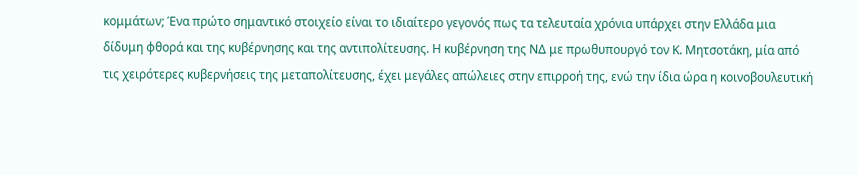κομμάτων; Ένα πρώτο σημαντικό στοιχείο είναι το ιδιαίτερο γεγονός πως τα τελευταία χρόνια υπάρχει στην Ελλάδα μια δίδυμη φθορά και της κυβέρνησης και της αντιπολίτευσης. Η κυβέρνηση της ΝΔ με πρωθυπουργό τον Κ. Μητσοτάκη, μία από τις χειρότερες κυβερνήσεις της μεταπολίτευσης, έχει μεγάλες απώλειες στην επιρροή της, ενώ την ίδια ώρα η κοινοβουλευτική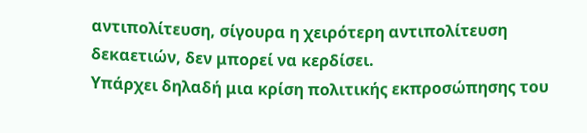αντιπολίτευση, σίγουρα η χειρότερη αντιπολίτευση δεκαετιών, δεν μπορεί να κερδίσει.
Υπάρχει δηλαδή μια κρίση πολιτικής εκπροσώπησης του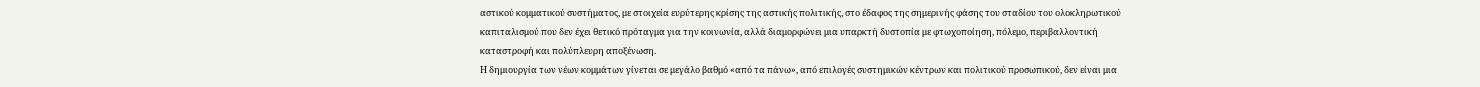αστικού κομματικού συστήματος, με στοιχεία ευρύτερης κρίσης της αστικής πολιτικής, στο έδαφος της σημερινής φάσης του σταδίου του ολοκληρωτικού καπιταλισμού που δεν έχει θετικό πρόταγμα για την κοινωνία, αλλά διαμορφώνει μια υπαρκτή δυστοπία με φτωχοποίηση, πόλεμο, περιβαλλοντική καταστροφή και πολύπλευρη αποξένωση.
Η δημιουργία των νέων κομμάτων γίνεται σε μεγάλο βαθμό «από τα πάνω», από επιλογές συστημικών κέντρων και πολιτικού προσωπικού, δεν είναι μια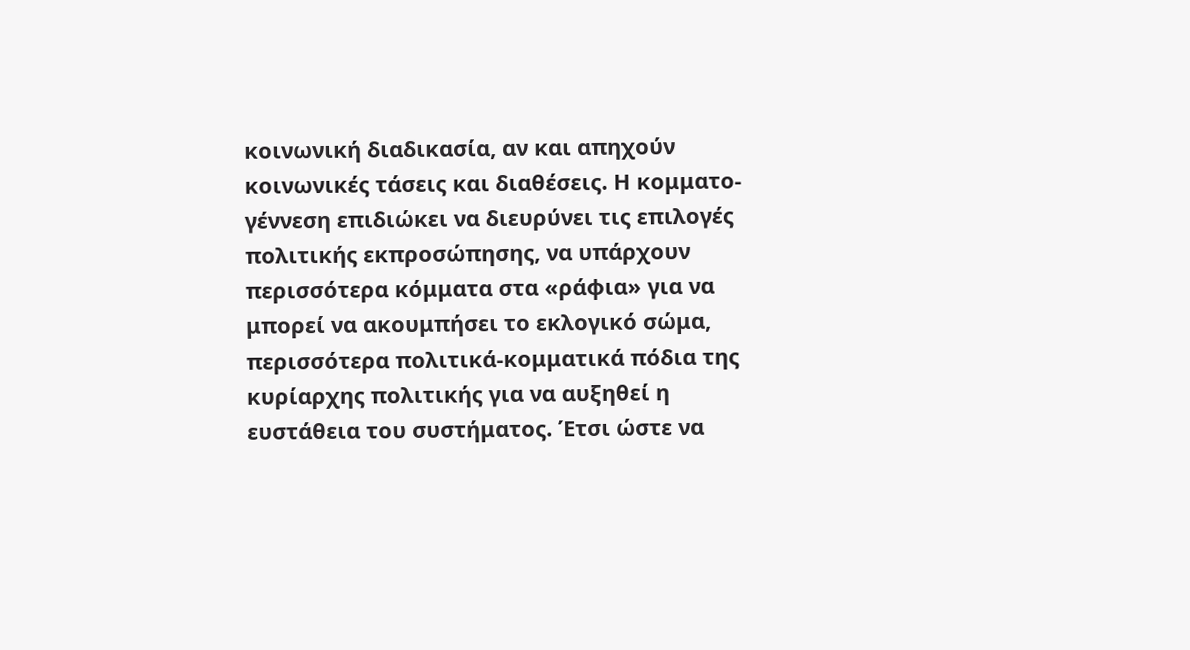κοινωνική διαδικασία, αν και απηχούν κοινωνικές τάσεις και διαθέσεις. Η κομματο-γέννεση επιδιώκει να διευρύνει τις επιλογές πολιτικής εκπροσώπησης, να υπάρχουν περισσότερα κόμματα στα «ράφια» για να μπορεί να ακουμπήσει το εκλογικό σώμα, περισσότερα πολιτικά-κομματικά πόδια της κυρίαρχης πολιτικής για να αυξηθεί η ευστάθεια του συστήματος. Έτσι ώστε να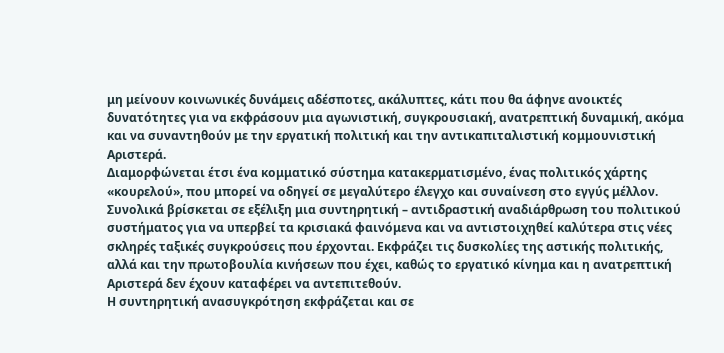μη μείνουν κοινωνικές δυνάμεις αδέσποτες, ακάλυπτες, κάτι που θα άφηνε ανοικτές δυνατότητες για να εκφράσουν μια αγωνιστική, συγκρουσιακή, ανατρεπτική δυναμική, ακόμα και να συναντηθούν με την εργατική πολιτική και την αντικαπιταλιστική κομμουνιστική Αριστερά.
Διαμορφώνεται έτσι ένα κομματικό σύστημα κατακερματισμένο, ένας πολιτικός χάρτης «κουρελού», που μπορεί να οδηγεί σε μεγαλύτερο έλεγχο και συναίνεση στο εγγύς μέλλον. Συνολικά βρίσκεται σε εξέλιξη μια συντηρητική – αντιδραστική αναδιάρθρωση του πολιτικού συστήματος για να υπερβεί τα κρισιακά φαινόμενα και να αντιστοιχηθεί καλύτερα στις νέες σκληρές ταξικές συγκρούσεις που έρχονται. Εκφράζει τις δυσκολίες της αστικής πολιτικής, αλλά και την πρωτοβουλία κινήσεων που έχει, καθώς το εργατικό κίνημα και η ανατρεπτική Αριστερά δεν έχουν καταφέρει να αντεπιτεθούν.
Η συντηρητική ανασυγκρότηση εκφράζεται και σε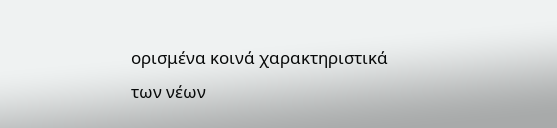ορισμένα κοινά χαρακτηριστικά των νέων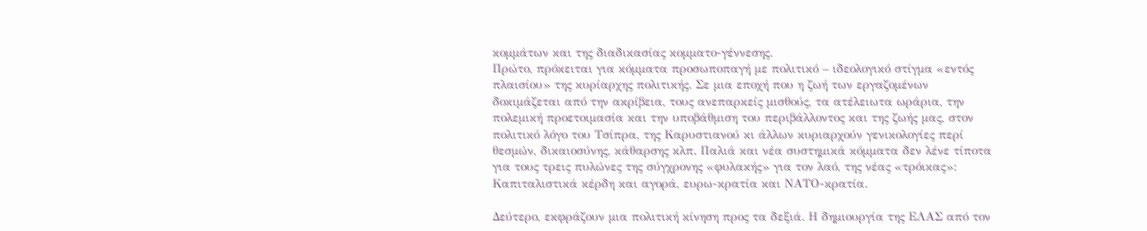κομμάτων και της διαδικασίας κομματο-γέννεσης.
Πρώτο, πρόκειται για κόμματα προσωποπαγή με πολιτικό – ιδεολογικό στίγμα «εντός πλαισίου» της κυρίαρχης πολιτικής. Σε μια εποχή που η ζωή των εργαζομένων δοκιμάζεται από την ακρίβεια, τους ανεπαρκείς μισθούς, τα ατέλειωτα ωράρια, την πολεμική προετοιμασία και την υποβάθμιση του περιβάλλοντος και της ζωής μας, στον πολιτικό λόγο του Τσίπρα, της Καρυστιανού κι άλλων κυριαρχούν γενικολογίες περί θεσμών, δικαιοσύνης, κάθαρσης κλπ. Παλιά και νέα συστημικά κόμματα δεν λένε τίποτα για τους τρεις πυλώνες της σύγχρονης «φυλακής» για τον λαό, της νέας «τρόικας»: Καπιταλιστικά κέρδη και αγορά, ευρω-κρατία και ΝΑΤΟ-κρατία.

Δεύτερο, εκφράζουν μια πολιτική κίνηση προς τα δεξιά. Η δημιουργία της ΕΛΑΣ από τον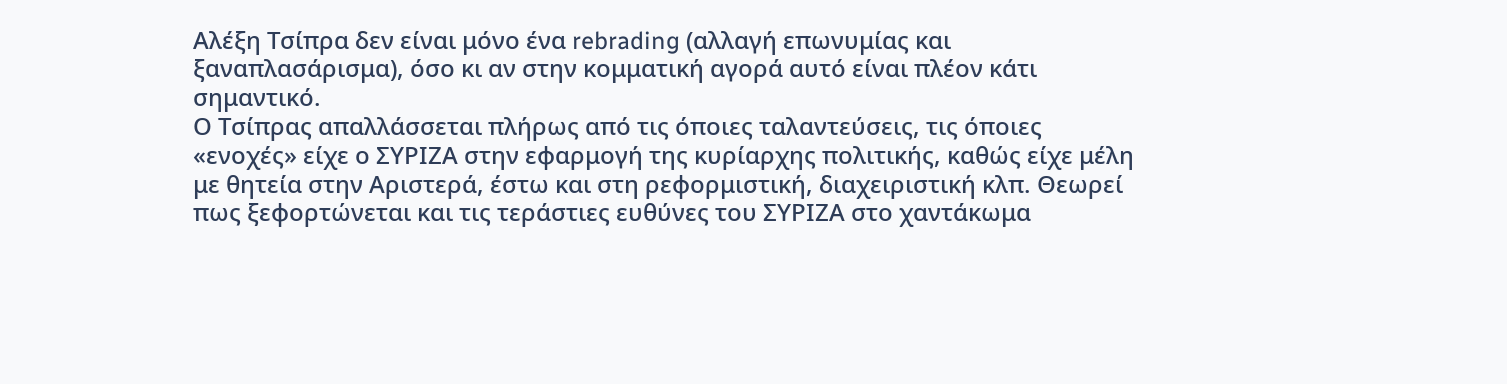Αλέξη Τσίπρα δεν είναι μόνο ένα rebrading (αλλαγή επωνυμίας και ξαναπλασάρισμα), όσο κι αν στην κομματική αγορά αυτό είναι πλέον κάτι σημαντικό.
Ο Τσίπρας απαλλάσσεται πλήρως από τις όποιες ταλαντεύσεις, τις όποιες «ενοχές» είχε ο ΣΥΡΙΖΑ στην εφαρμογή της κυρίαρχης πολιτικής, καθώς είχε μέλη με θητεία στην Αριστερά, έστω και στη ρεφορμιστική, διαχειριστική κλπ. Θεωρεί πως ξεφορτώνεται και τις τεράστιες ευθύνες του ΣΥΡΙΖΑ στο χαντάκωμα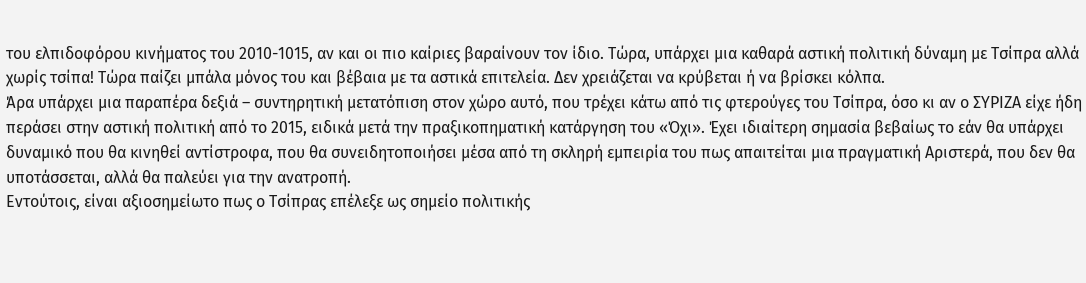του ελπιδοφόρου κινήματος του 2010-1015, αν και οι πιο καίριες βαραίνουν τον ίδιο. Τώρα, υπάρχει μια καθαρά αστική πολιτική δύναμη με Τσίπρα αλλά χωρίς τσίπα! Τώρα παίζει μπάλα μόνος του και βέβαια με τα αστικά επιτελεία. Δεν χρειάζεται να κρύβεται ή να βρίσκει κόλπα.
Άρα υπάρχει μια παραπέρα δεξιά – συντηρητική μετατόπιση στον χώρο αυτό, που τρέχει κάτω από τις φτερούγες του Τσίπρα, όσο κι αν ο ΣΥΡΙΖΑ είχε ήδη περάσει στην αστική πολιτική από το 2015, ειδικά μετά την πραξικοπηματική κατάργηση του «Όχι». Έχει ιδιαίτερη σημασία βεβαίως το εάν θα υπάρχει δυναμικό που θα κινηθεί αντίστροφα, που θα συνειδητοποιήσει μέσα από τη σκληρή εμπειρία του πως απαιτείται μια πραγματική Αριστερά, που δεν θα υποτάσσεται, αλλά θα παλεύει για την ανατροπή.
Εντούτοις, είναι αξιοσημείωτο πως ο Τσίπρας επέλεξε ως σημείο πολιτικής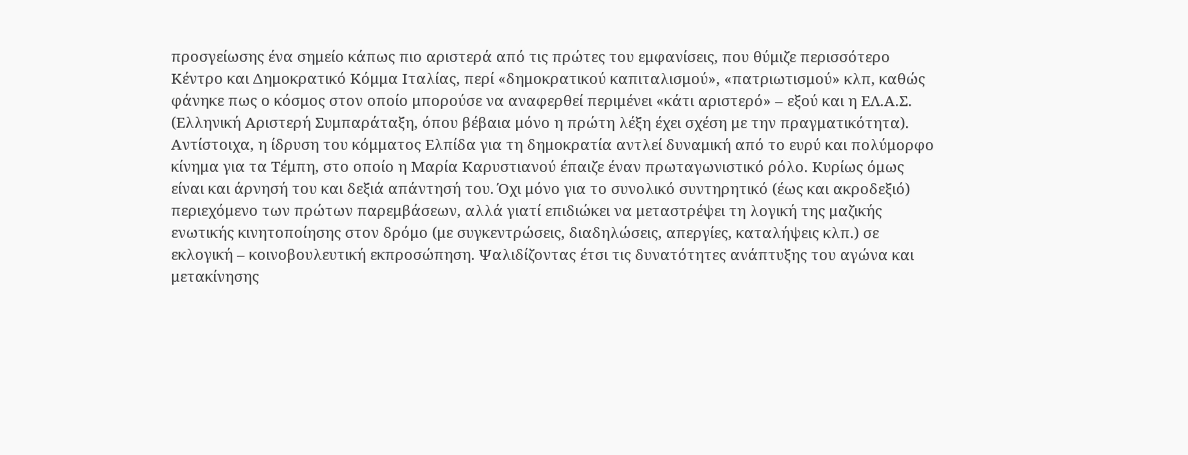προσγείωσης ένα σημείο κάπως πιο αριστερά από τις πρώτες του εμφανίσεις, που θύμιζε περισσότερο Κέντρο και Δημοκρατικό Κόμμα Ιταλίας, περί «δημοκρατικού καπιταλισμού», «πατριωτισμού» κλπ, καθώς φάνηκε πως ο κόσμος στον οποίο μπορούσε να αναφερθεί περιμένει «κάτι αριστερό» – εξού και η ΕΛ.Α.Σ. (Ελληνική Αριστερή Συμπαράταξη, όπου βέβαια μόνο η πρώτη λέξη έχει σχέση με την πραγματικότητα).
Αντίστοιχα, η ίδρυση του κόμματος Ελπίδα για τη δημοκρατία αντλεί δυναμική από το ευρύ και πολύμορφο κίνημα για τα Τέμπη, στο οποίο η Μαρία Καρυστιανού έπαιζε έναν πρωταγωνιστικό ρόλο. Κυρίως όμως είναι και άρνησή του και δεξιά απάντησή του. Όχι μόνο για το συνολικό συντηρητικό (έως και ακροδεξιό) περιεχόμενο των πρώτων παρεμβάσεων, αλλά γιατί επιδιώκει να μεταστρέψει τη λογική της μαζικής ενωτικής κινητοποίησης στον δρόμο (με συγκεντρώσεις, διαδηλώσεις, απεργίες, καταλήψεις κλπ.) σε εκλογική – κοινοβουλευτική εκπροσώπηση. Ψαλιδίζοντας έτσι τις δυνατότητες ανάπτυξης του αγώνα και μετακίνησης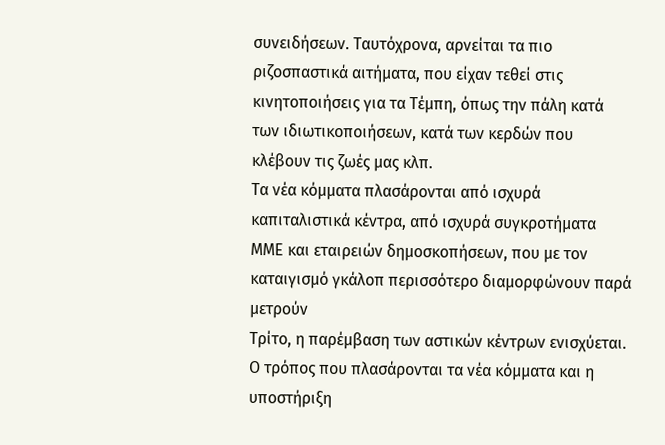συνειδήσεων. Ταυτόχρονα, αρνείται τα πιο ριζοσπαστικά αιτήματα, που είχαν τεθεί στις κινητοποιήσεις για τα Τέμπη, όπως την πάλη κατά των ιδιωτικοποιήσεων, κατά των κερδών που κλέβουν τις ζωές μας κλπ.
Τα νέα κόμματα πλασάρονται από ισχυρά καπιταλιστικά κέντρα, από ισχυρά συγκροτήματα ΜΜΕ και εταιρειών δημοσκοπήσεων, που με τον καταιγισμό γκάλοπ περισσότερο διαμορφώνουν παρά μετρούν
Τρίτο, η παρέμβαση των αστικών κέντρων ενισχύεται. Ο τρόπος που πλασάρονται τα νέα κόμματα και η υποστήριξη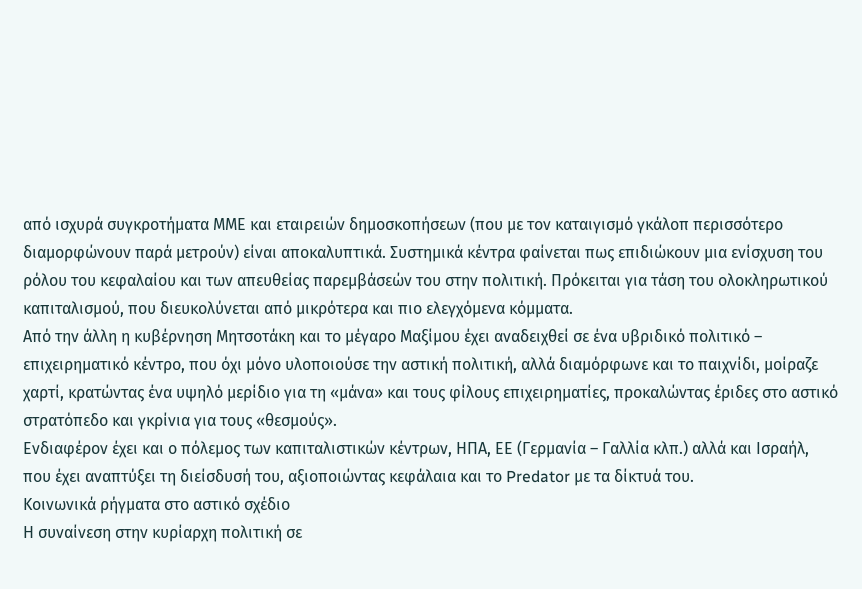από ισχυρά συγκροτήματα ΜΜΕ και εταιρειών δημοσκοπήσεων (που με τον καταιγισμό γκάλοπ περισσότερο διαμορφώνουν παρά μετρούν) είναι αποκαλυπτικά. Συστημικά κέντρα φαίνεται πως επιδιώκουν μια ενίσχυση του ρόλου του κεφαλαίου και των απευθείας παρεμβάσεών του στην πολιτική. Πρόκειται για τάση του ολοκληρωτικού καπιταλισμού, που διευκολύνεται από μικρότερα και πιο ελεγχόμενα κόμματα.
Από την άλλη η κυβέρνηση Μητσοτάκη και το μέγαρο Μαξίμου έχει αναδειχθεί σε ένα υβριδικό πολιτικό – επιχειρηματικό κέντρο, που όχι μόνο υλοποιούσε την αστική πολιτική, αλλά διαμόρφωνε και το παιχνίδι, μοίραζε χαρτί, κρατώντας ένα υψηλό μερίδιο για τη «μάνα» και τους φίλους επιχειρηματίες, προκαλώντας έριδες στο αστικό στρατόπεδο και γκρίνια για τους «θεσμούς».
Ενδιαφέρον έχει και ο πόλεμος των καπιταλιστικών κέντρων, ΗΠΑ, ΕΕ (Γερμανία – Γαλλία κλπ.) αλλά και Ισραήλ, που έχει αναπτύξει τη διείσδυσή του, αξιοποιώντας κεφάλαια και το Predator με τα δίκτυά του.
Κοινωνικά ρήγματα στο αστικό σχέδιο
Η συναίνεση στην κυρίαρχη πολιτική σε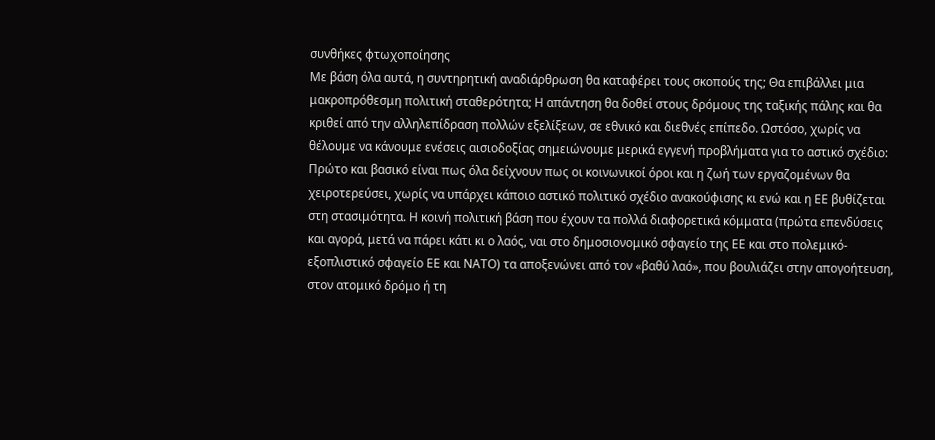συνθήκες φτωχοποίησης
Με βάση όλα αυτά, η συντηρητική αναδιάρθρωση θα καταφέρει τους σκοπούς της; Θα επιβάλλει μια μακροπρόθεσμη πολιτική σταθερότητα; Η απάντηση θα δοθεί στους δρόμους της ταξικής πάλης και θα κριθεί από την αλληλεπίδραση πολλών εξελίξεων, σε εθνικό και διεθνές επίπεδο. Ωστόσο, χωρίς να θέλουμε να κάνουμε ενέσεις αισιοδοξίας σημειώνουμε μερικά εγγενή προβλήματα για το αστικό σχέδιο:
Πρώτο και βασικό είναι πως όλα δείχνουν πως οι κοινωνικοί όροι και η ζωή των εργαζομένων θα χειροτερεύσει, χωρίς να υπάρχει κάποιο αστικό πολιτικό σχέδιο ανακούφισης κι ενώ και η ΕΕ βυθίζεται στη στασιμότητα. Η κοινή πολιτική βάση που έχουν τα πολλά διαφορετικά κόμματα (πρώτα επενδύσεις και αγορά, μετά να πάρει κάτι κι ο λαός, ναι στο δημοσιονομικό σφαγείο της ΕΕ και στο πολεμικό-εξοπλιστικό σφαγείο ΕΕ και ΝΑΤΟ) τα αποξενώνει από τον «βαθύ λαό», που βουλιάζει στην απογοήτευση, στον ατομικό δρόμο ή τη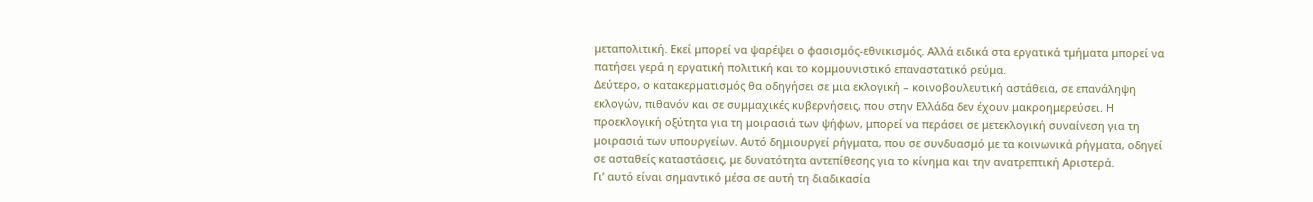μεταπολιτική. Εκεί μπορεί να ψαρέψει ο φασισμός-εθνικισμός. Αλλά ειδικά στα εργατικά τμήματα μπορεί να πατήσει γερά η εργατική πολιτική και το κομμουνιστικό επαναστατικό ρεύμα.
Δεύτερο, ο κατακερματισμός θα οδηγήσει σε μια εκλογική – κοινοβουλευτική αστάθεια, σε επανάληψη εκλογών, πιθανόν και σε συμμαχικές κυβερνήσεις, που στην Ελλάδα δεν έχουν μακροημερεύσει. Η προεκλογική οξύτητα για τη μοιρασιά των ψήφων, μπορεί να περάσει σε μετεκλογική συναίνεση για τη μοιρασιά των υπουργείων. Αυτό δημιουργεί ρήγματα, που σε συνδυασμό με τα κοινωνικά ρήγματα, οδηγεί σε ασταθείς καταστάσεις, με δυνατότητα αντεπίθεσης για το κίνημα και την ανατρεπτική Αριστερά.
Γι’ αυτό είναι σημαντικό μέσα σε αυτή τη διαδικασία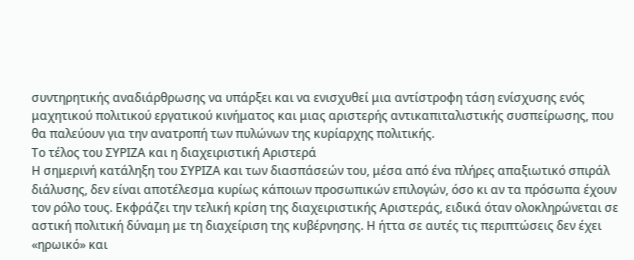συντηρητικής αναδιάρθρωσης να υπάρξει και να ενισχυθεί μια αντίστροφη τάση ενίσχυσης ενός μαχητικού πολιτικού εργατικού κινήματος και μιας αριστερής αντικαπιταλιστικής συσπείρωσης, που θα παλεύουν για την ανατροπή των πυλώνων της κυρίαρχης πολιτικής.
Το τέλος του ΣΥΡΙΖΑ και η διαχειριστική Αριστερά
Η σημερινή κατάληξη του ΣΥΡΙΖΑ και των διασπάσεών του, μέσα από ένα πλήρες απαξιωτικό σπιράλ διάλυσης, δεν είναι αποτέλεσμα κυρίως κάποιων προσωπικών επιλογών, όσο κι αν τα πρόσωπα έχουν τον ρόλο τους. Εκφράζει την τελική κρίση της διαχειριστικής Αριστεράς, ειδικά όταν ολοκληρώνεται σε αστική πολιτική δύναμη με τη διαχείριση της κυβέρνησης. Η ήττα σε αυτές τις περιπτώσεις δεν έχει «ηρωικό» και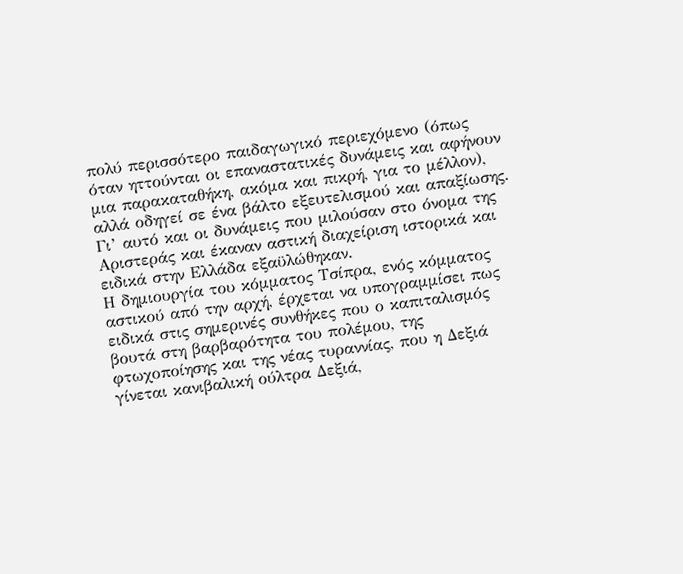πολύ περισσότερο παιδαγωγικό περιεχόμενο (όπως όταν ηττούνται οι επαναστατικές δυνάμεις και αφήνουν μια παρακαταθήκη, ακόμα και πικρή, για το μέλλον), αλλά οδηγεί σε ένα βάλτο εξευτελισμού και απαξίωσης. Γι’ αυτό και οι δυνάμεις που μιλούσαν στο όνομα της Αριστεράς και έκαναν αστική διαχείριση ιστορικά και ειδικά στην Ελλάδα εξαϋλώθηκαν.
Η δημιουργία του κόμματος Τσίπρα, ενός κόμματος αστικού από την αρχή, έρχεται να υπογραμμίσει πως ειδικά στις σημερινές συνθήκες που ο καπιταλισμός βουτά στη βαρβαρότητα του πολέμου, της φτωχοποίησης και της νέας τυραννίας, που η Δεξιά γίνεται κανιβαλική ούλτρα Δεξιά,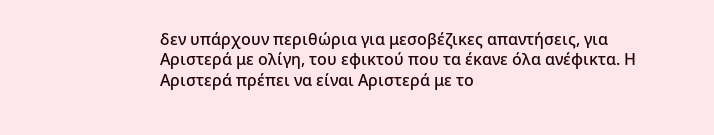δεν υπάρχουν περιθώρια για μεσοβέζικες απαντήσεις, για Αριστερά με ολίγη, του εφικτού που τα έκανε όλα ανέφικτα. Η Αριστερά πρέπει να είναι Αριστερά με το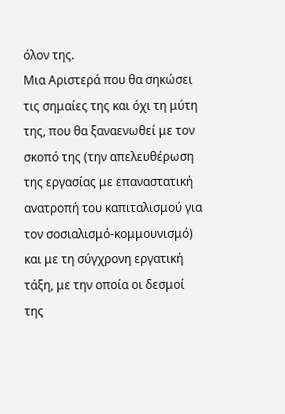όλον της.
Μια Αριστερά που θα σηκώσει τις σημαίες της και όχι τη μύτη της, που θα ξαναενωθεί με τον σκοπό της (την απελευθέρωση της εργασίας με επαναστατική ανατροπή του καπιταλισμού για τον σοσιαλισμό-κομμουνισμό) και με τη σύγχρονη εργατική τάξη, με την οποία οι δεσμοί της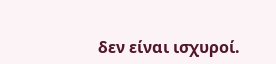δεν είναι ισχυροί.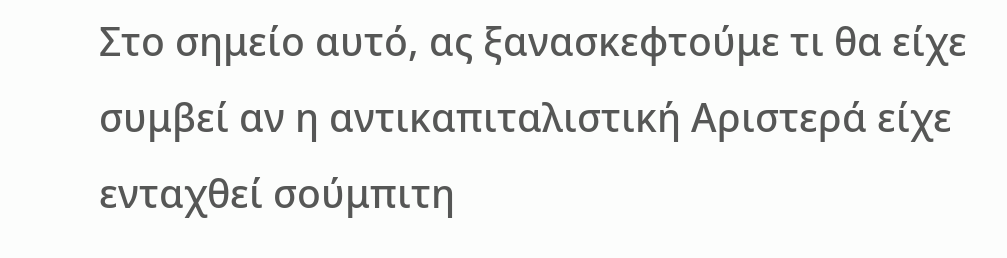Στο σημείο αυτό, ας ξανασκεφτούμε τι θα είχε συμβεί αν η αντικαπιταλιστική Αριστερά είχε ενταχθεί σούμπιτη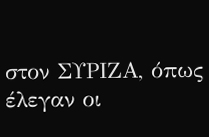στον ΣΥΡΙΖΑ, όπως έλεγαν οι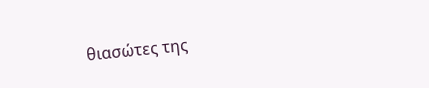θιασώτες της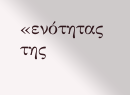«ενότητας της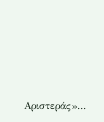Αριστεράς»…